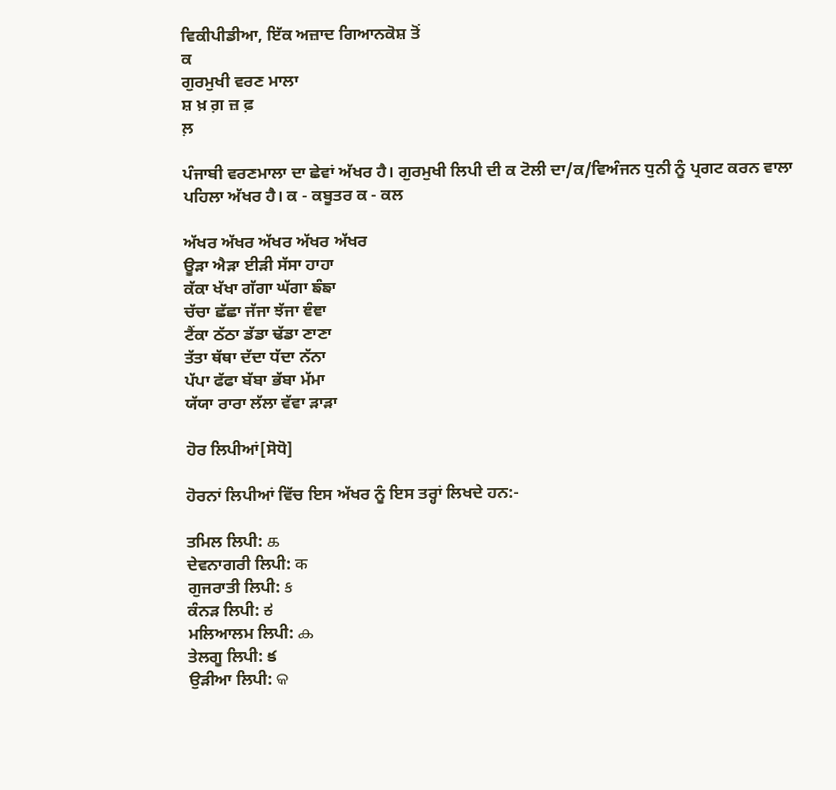ਵਿਕੀਪੀਡੀਆ, ਇੱਕ ਅਜ਼ਾਦ ਗਿਆਨਕੋਸ਼ ਤੋਂ
ਕ
ਗੁਰਮੁਖੀ ਵਰਣ ਮਾਲਾ
ਸ਼ ਖ਼ ਗ਼ ਜ਼ ਫ਼
ਲ਼

ਪੰਜਾਬੀ ਵਰਣਮਾਲਾ ਦਾ ਛੇਵਾਂ ਅੱਖਰ ਹੈ। ਗੁਰਮੁਖੀ ਲਿਪੀ ਦੀ ਕ ਟੋਲੀ ਦਾ/ਕ/ਵਿਅੰਜਨ ਧੁਨੀ ਨੂੰ ਪ੍ਰਗਟ ਕਰਨ ਵਾਲਾ ਪਹਿਲਾ ਅੱਖਰ ਹੈ। ਕ - ਕਬੂਤਰ ਕ - ਕਲ

ਅੱਖਰ ਅੱਖਰ ਅੱਖਰ ਅੱਖਰ ਅੱਖਰ
ਊੜਾ ਐੜਾ ਈੜੀ ਸੱਸਾ ਹਾਹਾ
ਕੱਕਾ ਖੱਖਾ ਗੱਗਾ ਘੱਗਾ ਙੰਙਾ
ਚੱਚਾ ਛੱਛਾ ਜੱਜਾ ਝੱਜਾ ਞੰਞਾ
ਟੈਂਕਾ ਠੱਠਾ ਡੱਡਾ ਢੱਡਾ ਣਾਣਾ
ਤੱਤਾ ਥੱਥਾ ਦੱਦਾ ਧੱਦਾ ਨੱਨਾ
ਪੱਪਾ ਫੱਫਾ ਬੱਬਾ ਭੱਬਾ ਮੱਮਾ
ਯੱਯਾ ਰਾਰਾ ਲੱਲਾ ਵੱਵਾ ੜਾੜਾ

ਹੋਰ ਲਿਪੀਆਂ[ਸੋਧੋ]

ਹੋਰਨਾਂ ਲਿਪੀਆਂ ਵਿੱਚ ਇਸ ਅੱਖਰ ਨੂੰ ਇਸ ਤਰ੍ਹਾਂ ਲਿਖਦੇ ਹਨ:-

ਤਮਿਲ ਲਿਪੀ: க
ਦੇਵਨਾਗਰੀ ਲਿਪੀ: क
ਗੁਜਰਾਤੀ ਲਿਪੀ: ક
ਕੰਨੜ ਲਿਪੀ: ಕ
ਮਲਿਆਲਮ ਲਿਪੀ: ക
ਤੇਲਗੂ ਲਿਪੀ: క
ਉੜੀਆ ਲਿਪੀ: କ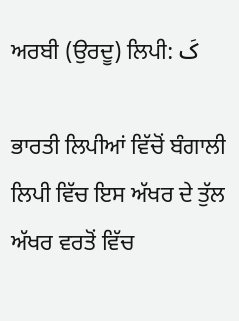ਅਰਬੀ (ਉਰਦੂ) ਲਿਪੀ: کَ

ਭਾਰਤੀ ਲਿਪੀਆਂ ਵਿੱਚੋਂ ਬੰਗਾਲੀ ਲਿਪੀ ਵਿੱਚ ਇਸ ਅੱਖਰ ਦੇ ਤੁੱਲ ਅੱਖਰ ਵਰਤੋਂ ਵਿੱਚ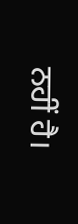ਨਹੀਂ ਹੈ।